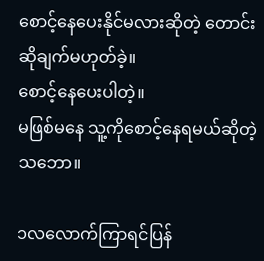စောင့်နေပေးနိုင်မလားဆိုတဲ့ တောင်းဆိုချက်မဟုတ်ခဲ့။
စောင့်နေပေးပါတဲ့။
မဖြစ်မနေ သူ့ကိုစောင့်နေရမယ်ဆိုတဲ့သဘော။

၁လလောက်ကြာရင်ပြန်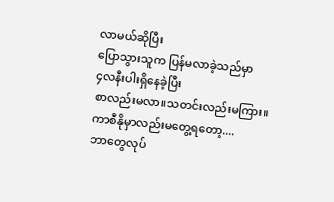လာမယ်ဆိုပြီး
ပြောသွားသူက ပြန်မလာခဲ့သည်မှာ
၄လနီးပါးရှိနေခဲ့ပြီး
စာလည်းမလာ။သတင်းလည်းမကြား။
ကာစီနိုမှာလည်းမတွေ့ရတော့....
ဘာတွေလုပ်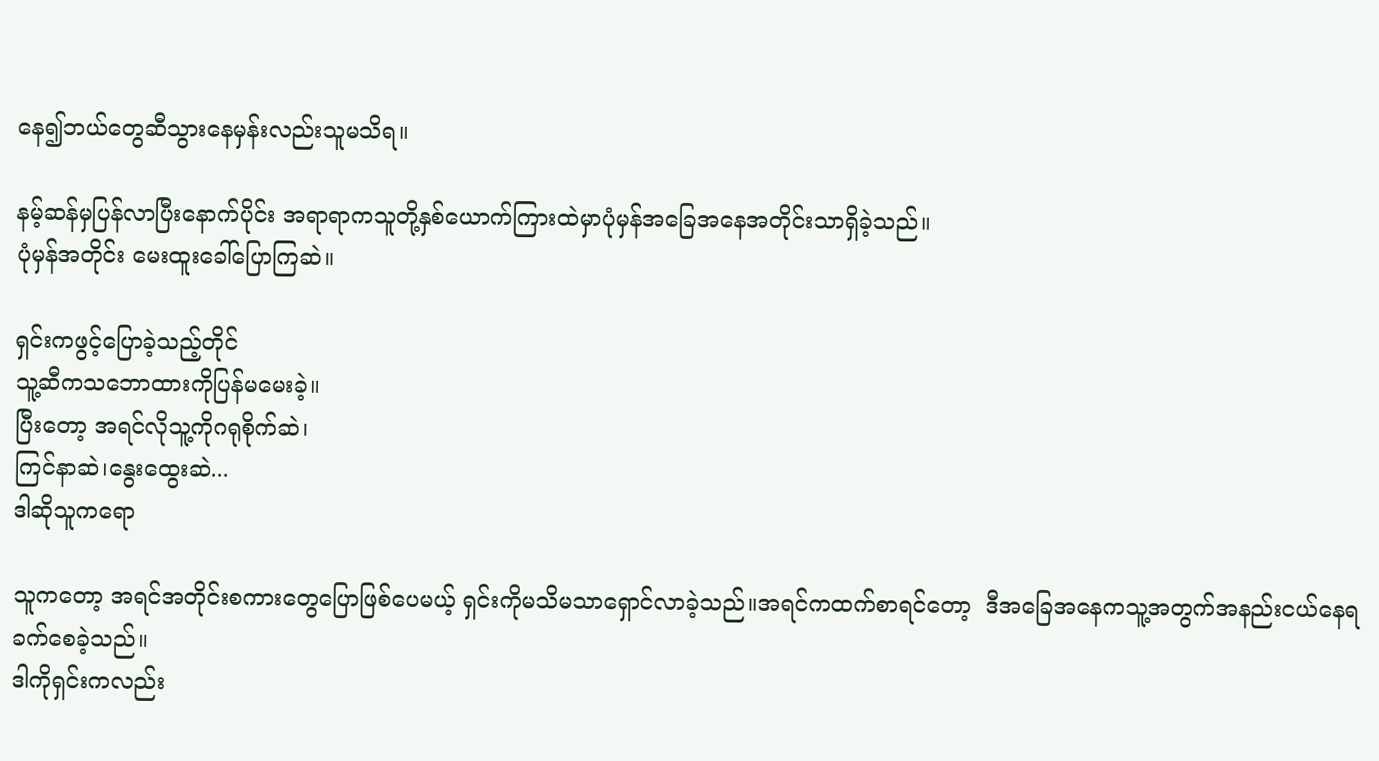နေ၍ဘယ်တွေဆီသွားနေမှန်းလည်းသူမသိရ။

နမ့်ဆန်မှပြန်လာပြီးနောက်ပိုင်း အရာရာကသူတို့နှစ်ယောက်ကြားထဲမှာပုံမှန်အခြေအနေအတိုင်းသာရှိခဲ့သည်။
ပုံမှန်အတိုင်း မေးထူးခေါ်ပြောကြဆဲ။

ရှင်းကဖွင့်ပြောခဲ့သည့်တိုင်
သူ့ဆီကသဘောထားကိုပြန်မမေးခဲ့။
ပြီးတော့ အရင်လိုသူ့ကိုဂရုစိုက်ဆဲ၊
ကြင်နာဆဲ၊နွေးထွေးဆဲ...
ဒါဆိုသူကရော

သူကတော့ အရင်အတိုင်းစကားတွေပြောဖြစ်ပေမယ့် ရှင်းကိုမသိမသာရှောင်လာခဲ့သည်။အရင်ကထက်စာရင်တော့  ဒီအခြေအနေကသူ့အတွက်အနည်းငယ်နေရခက်စေခဲ့သည်။
ဒါကိုရှင်းကလည်း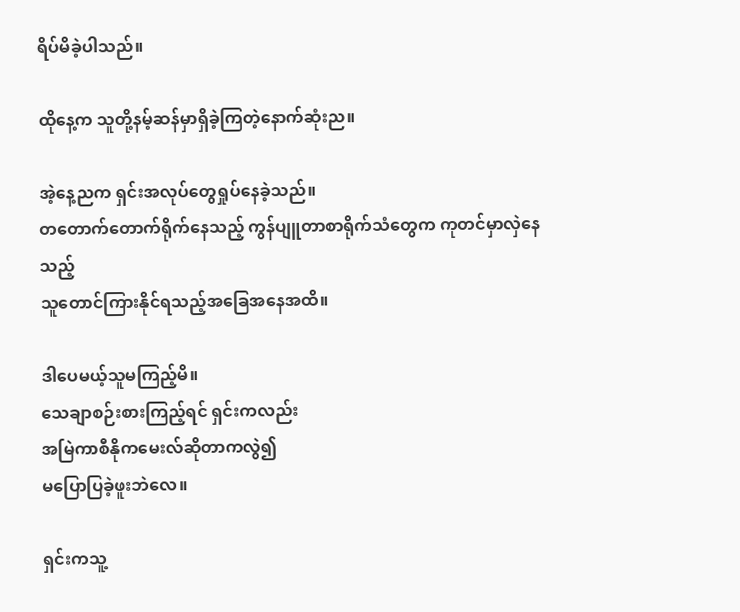ရိပ်မိခဲ့ပါသည်။

ထိုနေ့က သူတို့နမ့်ဆန်မှာရှိခဲ့ကြတဲ့နောက်ဆုံးည။

အဲ့နေ့ညက ရှင်းအလုပ်တွေရှုပ်နေခဲ့သည်။
တတောက်တောက်ရိုက်နေသည့် ကွန်ပျူတာစာရိုက်သံတွေက ကုတင်မှာလှဲနေသည့်
သူတောင်ကြားနိုင်ရသည့်အခြေအနေအထိ။

ဒါပေမယ့်သူမကြည့်မိ။‌
သေချာစဉ်းစားကြည့်ရင် ရှင်းကလည်း
အမြဲကာစီနိုကမေးလ်ဆိုတာကလွဲ၍
မပြောပြခဲ့ဖူးဘဲလေ။

ရှင်းကသူ့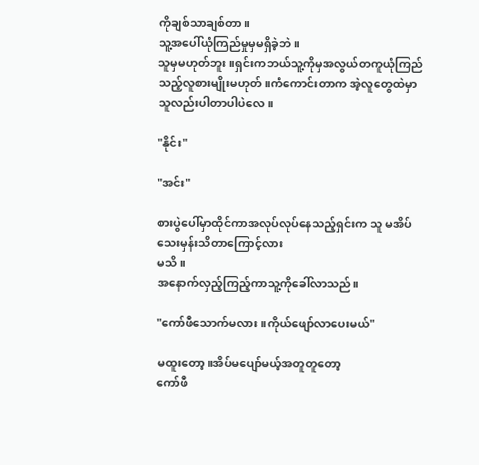ကိုချစ်သာချစ်တာ။
သူ့အပေါ်ယုံကြည်မှုမှမရှိခဲ့ဘဲ။
သူမှမဟုတ်ဘူး။ရှင်းကဘယ်သူ့ကိုမှအလွယ်တကူယုံကြည်သည့်လူစားမျိုးမဟုတ်။ကံကောင်းတာက အဲ့လူတွေထဲမှာသူလည်းပါတာပါပဲလေ။

"နိုင်း"

"အင်း"

စားပွဲပေါ်မှာထိုင်ကာအလုပ်လုပ်နေသည့်ရှင်းက သူ မအိပ်သေးမှန်းသိတာကြောင့်လား
မသိ။
အနောက်လှည့်ကြည့်ကာသူ့ကိုခေါ်လာသည်။

"ကော်ဖီသောက်မလား။ကိုယ်ဖျော်လာပေးမယ်"

မထူးတော့။အိပ်မပျော်မယ့်အတူတူတော့
ကော်ဖီ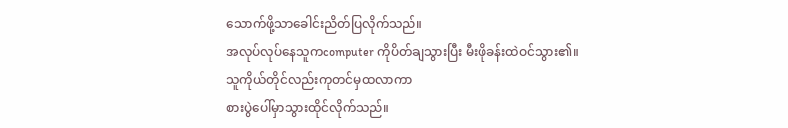သောက်ဖို့သာခေါင်းညိတ်ပြလိုက်သည်။
အလုပ်လုပ်နေသူကcomputer ကိုပိတ်ချသွားပြီး မီးဖိုခန်းထဲဝင်သွား၏။
သူကိုယ်တိုင်လည်းကုတင်မှထလာကာ
စားပွဲပေါ်မှာသွားထိုင်လိုက်သည်။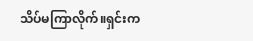သိပ်မကြာလိုက်။ရှင်းက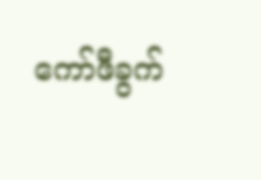ကော်ဖီခွက်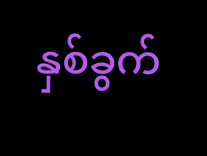နှစ်ခွက်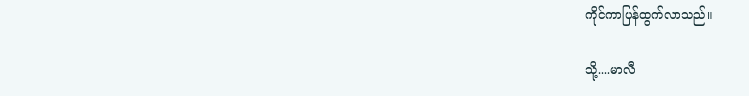ကိုင်ကာပြန်ထွက်လာသည်။

သို့....မာလီ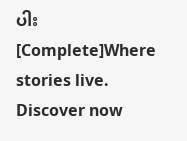ပါး  [Complete]Where stories live. Discover now